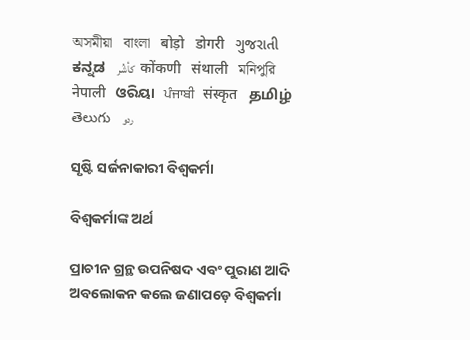অসমীয়া   বাংলা   बोड़ो   डोगरी   ગુજરાતી   ಕನ್ನಡ   كأشُر   कोंकणी   संथाली   মনিপুরি   नेपाली   ଓରିୟା   ਪੰਜਾਬੀ   संस्कृत   தமிழ்  తెలుగు   ردو

ସୃଷ୍ଟି ସର୍ଜନାକାରୀ ବିଶ୍ଵକର୍ମା

ବିଶ୍ଵକର୍ମାଙ୍କ ଅର୍ଥ

ପ୍ରାଚୀନ ଗ୍ରନ୍ଥ ଉପନିଷଦ ଏବଂ ପୁରାଣ ଆଦି ଅବଲୋକନ କଲେ ଜଣାପଡ଼େ ବିଶ୍ଵକର୍ମା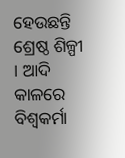ହେଉଛନ୍ତି ଶ୍ରେଷ୍ଠ ଶିଳ୍ପୀ । ଆଦି କାଳରେ ବିଶ୍ଵକର୍ମା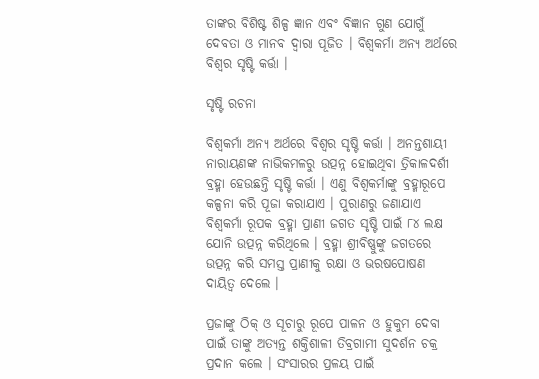ତାଙ୍କର ବିଶିଷ୍ଟ ଶିଳ୍ପ ଜ୍ଞାନ ଏବଂ ବିଜ୍ଞାନ ଗୁଣ ଯୋଗୁଁ ଦେବତା ଓ ମାନବ ଦ୍ଵାରା ପୂଜିତ । ବିଶ୍ଵକର୍ମା ଅନ୍ୟ ଅର୍ଥରେ ବିଶ୍ଵର ସୃଷ୍ଟି କର୍ତ୍ତା ।

ସୃଷ୍ଟି ରଚନା

ବିଶ୍ଵକର୍ମା ଅନ୍ୟ ଅର୍ଥରେ ବିଶ୍ଵର ସୃଷ୍ଟି କର୍ତ୍ତା । ଅନନ୍ତଶାୟୀ ନାରାୟଣଙ୍କ ନାଭିକମଳରୁ ଉତ୍ପନ୍ନ ହୋଇଥିବା ତ୍ରିକାଳଦର୍ଶୀ ବ୍ରହ୍ମା ହେଉଛନ୍ତି ସୃଷ୍ଟି କର୍ତ୍ତା । ଏଣୁ ବିଶ୍ଵକର୍ମାଙ୍କୁ ବ୍ରହ୍ମାରୂପେ କଳ୍ପନା କରି ପୂଜା କରାଯାଏ । ପୁରାଣରୁ ଜଣାଯାଏ ବିଶ୍ଵକର୍ମା ରୂପକ ବ୍ରହ୍ମା ପ୍ରାଣୀ ଜଗତ ସୃଷ୍ଟି ପାଇଁ ୮୪ ଲକ୍ଷ ଯୋନି ଉତ୍ପନ୍ନ କରିଥିଲେ । ବ୍ରହ୍ମା ଶ୍ରୀବିଷ୍ଣୁଙ୍କୁ ଜଗତରେ ଉତ୍ପନ୍ନ କରି ସମସ୍ତ ପ୍ରାଣୀକୁ ରକ୍ଷା ଓ ଭରଷପୋଷଣ ଦାୟିତ୍ଵ ଦେଲେ ।

ପ୍ରଜାଙ୍କୁ ଠିକ୍ ଓ ସୂଚାରୁ ରୂପେ ପାଳନ ଓ ହୁକୁମ ଦେବା ପାଇଁ ତାଙ୍କୁ ଅତ୍ୟନ୍ତ ଶକ୍ତିଶାଳୀ ତିବ୍ରଗାମୀ ସୁଦର୍ଶନ ଚକ୍ର ପ୍ରଦାନ କଲେ । ସଂସାରର ପ୍ରଳୟ ପାଇଁ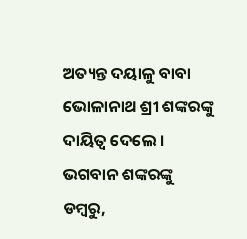ଅତ୍ୟନ୍ତ ଦୟାଳୁ ବାବା ଭୋଳାନାଥ ଶ୍ରୀ ଶଙ୍କରଙ୍କୁ ଦାୟିତ୍ଵ ଦେଲେ । ଭଗବାନ ଶଙ୍କରଙ୍କୁ ଡମ୍ବରୁ,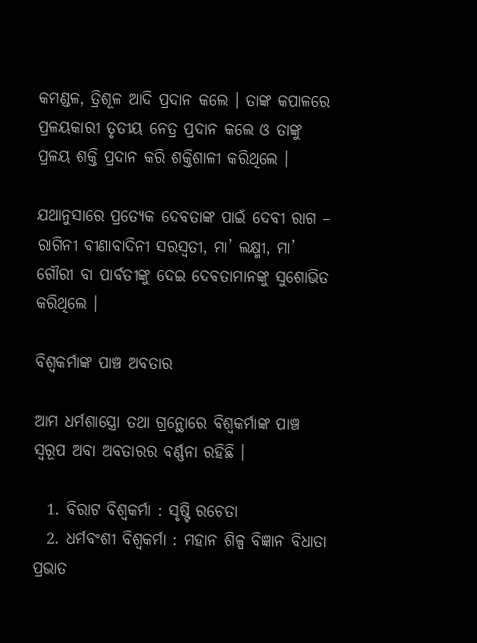କମଣ୍ଡଳ, ତ୍ରିଶୂଳ ଆଦି ପ୍ରଦାନ କଲେ । ତାଙ୍କ କପାଳରେ ପ୍ରଳୟକାରୀ ତୃତୀୟ ନେତ୍ର ପ୍ରଦାନ କଲେ ଓ ତାଙ୍କୁ ପ୍ରଳୟ ଶକ୍ତି ପ୍ରଦାନ କରି ଶକ୍ତିଶାଳୀ କରିଥିଲେ ।

ଯଥାନୁସାରେ ପ୍ରତ୍ୟେକ ଦେବତାଙ୍କ ପାଇଁ ଦେବୀ ରାଗ – ରାଗିନୀ ବୀଣାବାଦିନୀ ସରସ୍ଵତୀ, ମା’ ଲକ୍ଷ୍ମୀ, ମା’ ଗୌରୀ ବା ପାର୍ବତୀଙ୍କୁ ଦେଇ ଦେବତାମାନଙ୍କୁ ସୁଶୋଭିତ କରିଥିଲେ ।

ବିଶ୍ଵକର୍ମାଙ୍କ ପାଞ୍ଚ ଅବତାର

ଆମ ଧର୍ମଶାସ୍ତ୍ରୋ ତଥା ଗ୍ରନ୍ଥୋରେ ବିଶ୍ଵକର୍ମାଙ୍କ ପାଞ୍ଚ ସ୍ୱରୂପ ଅବା ଅବତାରର ବର୍ଣ୍ଣନା ରହିଛି ।

  1. ବିରାଟ ବିଶ୍ଵକର୍ମା : ସୃଷ୍ଟି ରଚେତା
  2. ଧର୍ମବଂଶୀ ବିଶ୍ଵକର୍ମା : ମହାନ ଶିଳ୍ପ ବିଜ୍ଞାନ ବିଧାତା ପ୍ରଭାତ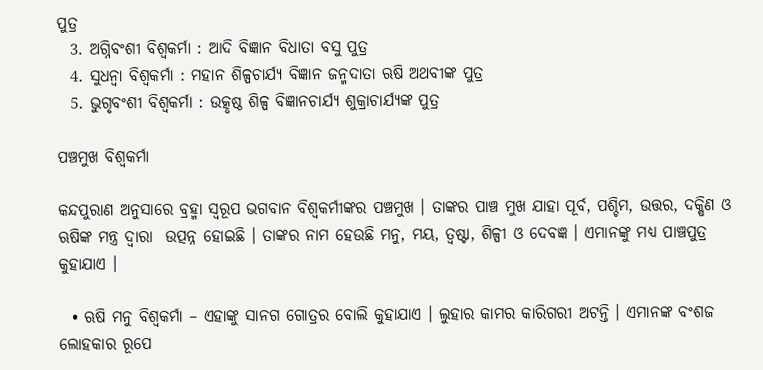ପୁତ୍ର
  3. ଅଗ୍ନିବଂଶୀ ବିଶ୍ଵକର୍ମା : ଆଦି ବିଜ୍ଞାନ ବିଧାତା ବସୁ ପୁତ୍ର
  4. ସୁଧନ୍ଵା ବିଶ୍ଵକର୍ମା : ମହାନ ଶିଳ୍ପଚାର୍ଯ୍ୟ ବିଜ୍ଞାନ ଜନ୍ମଦାତା ଋଷି ଅଥବୀଙ୍କ ପୁତ୍ର
  5. ଭୁଗୃବଂଶୀ ବିଶ୍ଵକର୍ମା : ଉତ୍କୃଷ୍ଠ ଶିଳ୍ପ ବିଜ୍ଞାନଚାର୍ଯ୍ୟ ଶୁକ୍ରାଚାର୍ଯ୍ୟଙ୍କ ପୁତ୍ର

ପଞ୍ଚମୁଖ ବିଶ୍ଵକର୍ମା

କନ୍ଦପୁରାଣ ଅନୁସାରେ ବ୍ରହ୍ମା ସ୍ୱରୂପ ଭଗବାନ ବିଶ୍ଵକର୍ମୀଙ୍କର ପଞ୍ଚମୁଖ । ତାଙ୍କର ପାଞ୍ଚ ମୁଖ ଯାହା ପୂର୍ବ, ପଶ୍ଚିମ, ଉତ୍ତର, ଦକ୍ଷିଣ ଓ ଋଷିଙ୍କ ମନ୍ତ୍ର ଦ୍ଵାରା  ଉତ୍ପନ୍ନ ହୋଇଛି । ତାଙ୍କର ନାମ ହେଉଛି ମନୁ, ମୟ, ତ୍ଵଷ୍ଟା, ଶିଳ୍ପୀ ଓ ଦେବଜ୍ଞ । ଏମାନଙ୍କୁ ମଧ୍ୟ ପାଞ୍ଚପୁତ୍ର କୁହାଯାଏ ।

  • ଋଷି ମନୁ ବିଶ୍ଵକର୍ମା – ଏହାଙ୍କୁ ସାନଗ ଗୋତ୍ରର ବୋଲି କୁହାଯାଏ । ଲୁହାର କାମର କାରିଗରୀ ଅଟନ୍ତି । ଏମାନଙ୍କ ବଂଶଜ ଲୋହକାର ରୂପେ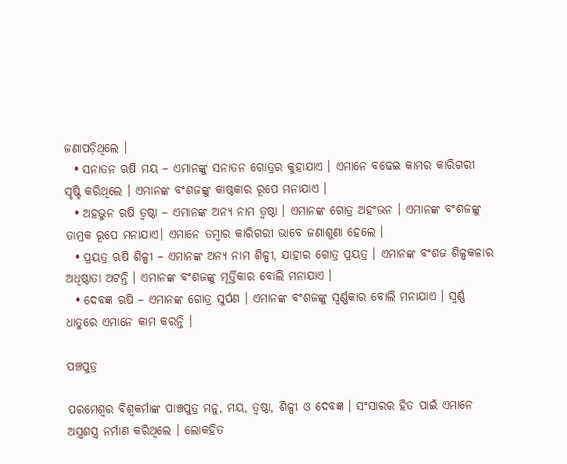ଜଣାପଡ଼ିଥିଲେ ।
  • ସନାତନ ଋଷି ମୟ – ଏମାନଙ୍କୁ ସନାତନ ଗୋତ୍ରର କୁହାଯାଏ । ଏମାନେ ବଢେଇ କାମର କାରିଗରୀ ସୃଷ୍ଟି କରିଥିଲେ । ଏମାନଙ୍କ ବଂଶଜଙ୍କୁ କାଷ୍ଠକାର ରୂପେ ମନାଯାଏ ।
  • ଅହଭୁନ ଋଷି ତ୍ଵଷ୍ଠା – ଏମାନଙ୍କ ଅନ୍ୟ ନାମ ତ୍ଵଷ୍ଠା । ଏମାନଙ୍କ ଗୋତ୍ର ଅହଂଭନ । ଏମାନଙ୍କ ବଂଶଜଙ୍କୁ ତାମ୍ରକ ରୂପେ ମନାଯାଏ। ଏମାନେ ତମ୍ବାର କାରିଗରୀ ଭାବେ ଜଣାଶୁଣା ହେଲେ ।
  • ପ୍ରୟତ୍ର ଋଷି ଶିଳ୍ପୀ – ଏମାନଙ୍କ ଅନ୍ୟ ନାମ ଶିଳ୍ପୀ, ଯାହାର ଗୋତ୍ର ପ୍ରୟତ୍ର । ଏମାନଙ୍କ ବଂଶଜ ଶିଳ୍ପକଳାର ଅଧିଷ୍ଠାତା ଅଟନ୍ତି । ଏମାନଙ୍କ ବଂଶଜଙ୍କୁ ମୂର୍ତ୍ତିକାର ବୋଲି ମନାଯାଏ ।
  • ଦେବଜ୍ଞ ଋଷି – ଏମାନଙ୍କ ଗୋତ୍ର ସୁର୍ପଣ । ଏମାନଙ୍କ ବଂଶଜଙ୍କୁ ସ୍ଵର୍ଣ୍ଣକାର ବୋଲି ମନାଯାଏ । ସ୍ଵର୍ଣ୍ଣ ଧାତୁରେ ଏମାନେ କାମ କରନ୍ତି ।

ପଞ୍ଚପୁତ୍ର

ପରମେଶ୍ଵର ବିଶ୍ଵକର୍ମାଙ୍କ ପାଞ୍ଚପୁତ୍ର ମନୁ, ମୟ, ତ୍ଵଷ୍ଠା, ଶିଳ୍ପୀ ଓ ଦେବଜ୍ଞ । ସଂସାରର ହିତ ପାଇଁ ଏମାନେ ଅସ୍ତ୍ରଶସ୍ତ୍ର ନର୍ମାଣ କରିଥିଲେ । ଲୋକହିତ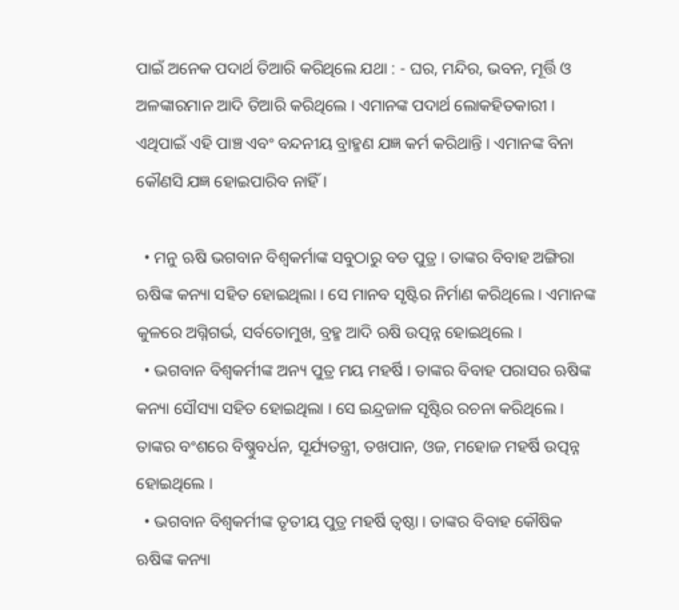ପାଇଁ ଅନେକ ପଦାର୍ଥ ତିଆରି କରିଥିଲେ ଯଥା : - ଘର, ମନ୍ଦିର, ଭବନ, ମୂର୍ତ୍ତି ଓ ଅଳଙ୍କାରମାନ ଆଦି ତିଆରି କରିଥିଲେ । ଏମାନଙ୍କ ପଦାର୍ଥ ଲୋକହିତକାରୀ । ଏଥିପାଇଁ ଏହି ପାଞ୍ଚ ଏବଂ ବନ୍ଦନୀୟ ବ୍ରାହ୍ମଣ ଯଜ୍ଞ କର୍ମ କରିଥାନ୍ତି । ଏମାନଙ୍କ ବିନା କୌଣସି ଯଜ୍ଞ ହୋଇପାରିବ ନାହିଁ ।

  • ମନୁ ଋଷି ଭଗବାନ ବିଶ୍ଵକର୍ମାଙ୍କ ସବୁଠାରୁ ବଡ ପୁତ୍ର । ତାଙ୍କର ବିବାହ ଅଙ୍ଗିରା ଋଷିଙ୍କ କନ୍ୟା ସହିତ ହୋଇଥିଲା । ସେ ମାନବ ସୃଷ୍ଟିର ନିର୍ମାଣ କରିଥିଲେ । ଏମାନଙ୍କ କୁଳରେ ଅଗ୍ନିଗର୍ଭ, ସର୍ବତୋମୁଖ, ବ୍ରହ୍ମ ଆଦି ଋଷି ଉତ୍ପନ୍ନ ହୋଇଥିଲେ ।
  • ଭଗବାନ ବିଶ୍ଵକର୍ମୀଙ୍କ ଅନ୍ୟ ପୁତ୍ର ମୟ ମହର୍ଷି । ତାଙ୍କର ବିବାହ ପରାସର ଋଷିଙ୍କ କନ୍ୟା ସୌସ୍ୟା ସହିତ ହୋଇଥିଲା । ସେ ଇନ୍ଦ୍ରଜାଳ ସୃଷ୍ଟିର ରଚନା କରିଥିଲେ । ତାଙ୍କର ବଂଶରେ ବିଷ୍ଣୁବର୍ଧନ, ସୂର୍ଯ୍ୟତନ୍ତ୍ରୀ, ତଖପାନ, ଓଜ, ମହୋଜ ମହର୍ଷି ଉତ୍ପନ୍ନ ହୋଇଥିଲେ ।
  • ଭଗବାନ ବିଶ୍ଵକର୍ମୀଙ୍କ ତୃତୀୟ ପୁତ୍ର ମହର୍ଷି ତ୍ଵଷ୍ଠା । ତାଙ୍କର ବିବାହ କୌଷିକ ଋଷିଙ୍କ କନ୍ୟା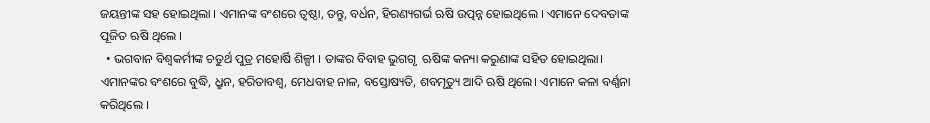ଜୟନ୍ତୀଙ୍କ ସହ ହୋଇଥିଲା । ଏମାନଙ୍କ ବଂଶରେ ତ୍ଵଷ୍ଠା, ତନ୍ତୁ, ବର୍ଧନ, ହିରଣ୍ୟଗର୍ଭ ଋଷି ଉତ୍ପନ୍ନ ହୋଇଥିଲେ । ଏମାନେ ଦେବତାଙ୍କ ପୂଜିତ ଋଷି ଥିଲେ ।
  • ଭଗବାନ ବିଶ୍ଵକର୍ମୀଙ୍କ ଚତୁର୍ଥ ପୁତ୍ର ମହୋର୍ଷି ଶିଳ୍ପୀ । ତାଙ୍କର ବିବାହ ଭୁଗଗୃ  ଋଷିଙ୍କ କନ୍ୟା କରୁଣାଙ୍କ ସହିତ ହୋଇଥିଲା। ଏମାନଙ୍କର ବଂଶରେ ବୁଦ୍ଧି, ଧ୍ରୁନ, ହରିତାବଶ୍ଵ, ମେଧବାହ ନାଳ, ବସ୍ତୋଷ୍ୟତି, ଶବମୃତ୍ୟୁ ଆଦି ଋଷି ଥିଲେ। ଏମାନେ କଳା ବର୍ଣ୍ଣନା କରିଥିଲେ ।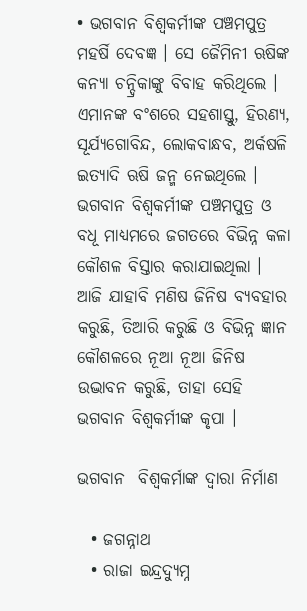• ଭଗବାନ ବିଶ୍ଵକର୍ମୀଙ୍କ ପଞ୍ଚମପୁତ୍ର ମହର୍ଷି ଦେବଜ୍ଞ । ସେ ଜୈମିନୀ ଋଷିଙ୍କ କନ୍ୟା ଚନ୍ଦ୍ରିକାଙ୍କୁ ବିବାହ କରିଥିଲେ । ଏମାନଙ୍କ ବଂଶରେ ସହଶାସ୍ତୁ, ହିରଣ୍ୟ, ସୂର୍ଯ୍ୟଗୋବିନ୍ଦ, ଲୋକବାନ୍ଧବ, ଅର୍କଷଳି ଇତ୍ୟାଦି ଋଷି ଜନ୍ମ ନେଇଥିଲେ । ଭଗବାନ ବିଶ୍ଵକର୍ମୀଙ୍କ ପଞ୍ଚମପୁତ୍ର ଓ ବଧୂ ମାଧ୍ୟମରେ ଜଗତରେ ବିଭିନ୍ନ କଳା କୌଶଳ ବିସ୍ତାର କରାଯାଇଥିଲା । ଆଜି ଯାହାବି ମଣିଷ ଜିନିଷ ବ୍ୟବହାର କରୁଛି, ତିଆରି କରୁଛି ଓ ବିଭିନ୍ନ ଜ୍ଞାନ କୌଶଳରେ ନୂଆ ନୂଆ ଜିନିଷ ଉଦ୍ଭାବନ କରୁଛି, ତାହା ସେହି ଭଗବାନ ବିଶ୍ଵକର୍ମୀଙ୍କ କୃପା ।

ଭଗବାନ  ବିଶ୍ଵକର୍ମାଙ୍କ ଦ୍ଵାରା ନିର୍ମାଣ

  • ଜଗନ୍ନାଥ
  • ରାଜା ଇନ୍ଦ୍ରଦ୍ୟୁମ୍ନ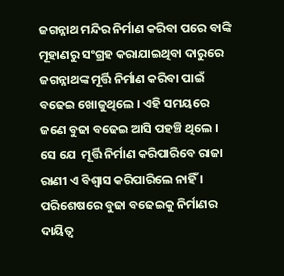ଜଗନ୍ନାଥ ମନ୍ଦିର ନିର୍ମାଣ କରିବା ପରେ ବାଙ୍କି ମୂହାଣରୁ ସଂଗ୍ରହ କରାଯାଇଥିବା ଦାରୁରେ ଜଗନ୍ନାଥଙ୍କ ମୂର୍ତ୍ତି ନିର୍ମାଣ କରିବା ପାଇଁ ବଢେଇ ଖୋଜୁଥିଲେ । ଏହି ସମୟରେ ଜଣେ ବୁଢା ବଢେଇ ଆସି ପହଞ୍ଚି ଥିଲେ । ସେ ଯେ  ମୂର୍ତ୍ତି ନିର୍ମାଣ କରିପାରିବେ ରାଜା ରାଣୀ ଏ ବିଶ୍ଵାସ କରିପାରିଲେ ନାହିଁ । ପରିଶେଷରେ ବୁଢା ବଢେଇକୁ ନିର୍ମାଣର ଦାୟିତ୍ଵ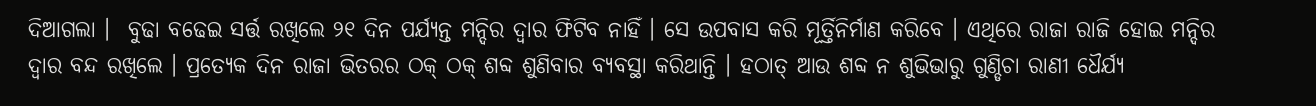ଦିଆଗଲା ।  ବୁଢା ବଢେଇ ସର୍ତ୍ତ ରଖିଲେ ୨୧ ଦିନ ପର୍ଯ୍ୟନ୍ତ ମନ୍ଦିର ଦ୍ଵାର ଫିଟିବ ନାହିଁ । ସେ ଉପବାସ କରି ମୂର୍ତ୍ତିନିର୍ମାଣ କରିବେ । ଏଥିରେ ରାଜା ରାଜି ହୋଇ ମନ୍ଦିର ଦ୍ଵାର ବନ୍ଦ ରଖିଲେ । ପ୍ରତ୍ୟେକ ଦିନ ରାଜା ଭିତରର ଠକ୍ ଠକ୍ ଶବ୍ଦ ଶୁଣିବାର ବ୍ୟବସ୍ଥା କରିଥାନ୍ତି । ହଠାତ୍ ଆଉ ଶବ୍ଦ ନ ଶୁଭିଭାରୁ ଗୁଣ୍ଡିଚା ରାଣୀ ଧୈର୍ଯ୍ୟ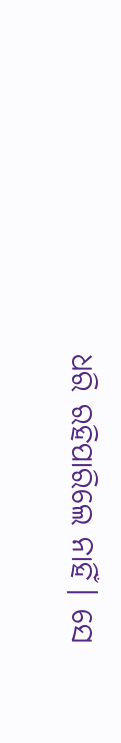ଧରି ରହିପାରିଲେ ନାହିଁ। ସେ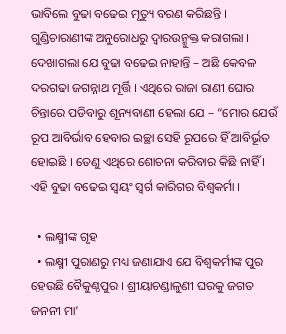ଭାବିଲେ ବୁଢା ବଢେଇ ମୃତ୍ୟୁ ବରଣ କରିଛନ୍ତି । ଗୁଣ୍ଡିଚାରାଣୀଙ୍କ ଅନୁରୋଧରୁ ଦ୍ଵାରଉନ୍ମୁକ୍ତ କରାଗଲା । ଦେଖାଗଲା ଯେ ବୁଢା ବଢେଇ ନାହାନ୍ତି – ଅଛି କେବଳ ଦରଗଢା ଜଗନ୍ନାଥ ମୂର୍ତ୍ତି । ଏଥିରେ ରାଜା ରାଣୀ ଘୋର ଚିନ୍ତାରେ ପଡିବାରୁ ଶୂନ୍ୟବାଣୀ ହେଲା ଯେ – “ମୋର ଯେଉଁ ରୂପ ଆବିର୍ଭାବ ହେବାର ଇଚ୍ଛା ସେହି ରୂପରେ ହିଁ ଆବିର୍ଭୂତ ହୋଇଛି । ତେଣୁ ଏଥିରେ ଶୋଚନା କରିବାର କିଛି ନାହିଁ । ଏହି ବୁଢା ବଢେଇ ସ୍ଵୟଂ ସ୍ଵର୍ଗ କାରିଗର ବିଶ୍ଵକର୍ମା ।

  • ଲକ୍ଷ୍ମୀଙ୍କ ଗୃହ
  • ଲକ୍ଷ୍ମୀ ପୁରାଣରୁ ମଧ୍ୟ ଜଣାଯାଏ ଯେ ବିଶ୍ଵକର୍ମୀଙ୍କ ପୁର ହେଉଛି ବୈକୁଣ୍ଠପୁର । ଶ୍ରୀୟାଚଣ୍ଡାଳୁଣୀ ଘରକୁ ଜଗତ ଜନନୀ ମା’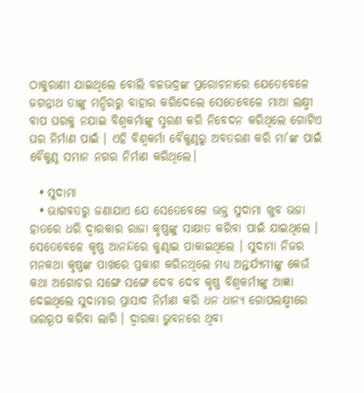ଠାକୁରାଣୀ ଯାଇଥିଲେ ବୋଲି ବଳଭଦ୍ରଙ୍କ ପ୍ରରୋଚନାରେ ଯେତେବେଳେ ଜଗନ୍ନାଥ ତାଙ୍କୁ ମନ୍ଦିରରୁ ବାହାର କରିଦେଲେ ସେତେବେଳେ ମାଆ ଲକ୍ଷ୍ମୀ ବାପ ଘରକୁ ନଯାଇ ବିଶ୍ଵକର୍ମାଙ୍କୁ ସ୍ମରଣ କରି ନିବେଦନ କରିଥିଲେ ଗୋଟିଏ ଘର ନିର୍ମାଣ ପାଇଁ । ଏହି ବିଶ୍ଵକର୍ମା ବୈକୁଣ୍ଠରୁ ଅବତରଣ କରି ମା’ଙ୍କ ପାଇଁ ବୈକୁଣ୍ଠ ସମାନ ନଗର ନିର୍ମାଣ କରିଥିଲେ।

  • ସୁଦାମା
  • ଭାଗବତରୁ ଜଣାଯାଏ ଯେ ସେତେବେଳେ ଭକ୍ତ ସୁଦାମା ଖୁବ ଭଜା ହାତରେ ଧରି ଦ୍ଵାରକାର ରାଜା କୃଷ୍ଣଙ୍କୁ ସାକ୍ଷାତ କରିବା ପାଇଁ ଯାଇଥିଲେ । ସେତେବେଳେ କୃଷ୍ଣ ଆନନ୍ଦରେ କୁଣ୍ଢାଇ ପାକାଇଥିଲେ । ସୁଦାମା ନିଜର ମନକଥା କୃଷ୍ଣଙ୍କ ପାଖରେ ପ୍ରକାଶ କରିନଥିଲେ ମଧ୍ୟ ଅନ୍ତର୍ଯ୍ୟମୀଙ୍କୁ କେଉଁ କଥା ଅଗୋଚର ସଙ୍ଗେ ସଙ୍ଗେ ଦେବ ଦେବ କୃଷ୍ଣ ବିଶ୍ଵକର୍ମୀଙ୍କୁ ଆଜ୍ଞା ଦେଇଥିଲେ ସୁଦାମାର ପ୍ରାସାଦ ନିର୍ମାଣ କରି ଧନ ଧାନ୍ୟ ଗୋପଲକ୍ଷ୍ମୀରେ ଭରରୂପ କରିବା ଲାଗି । ଦ୍ଵାରକା ଭୁବନରେ ଥିବା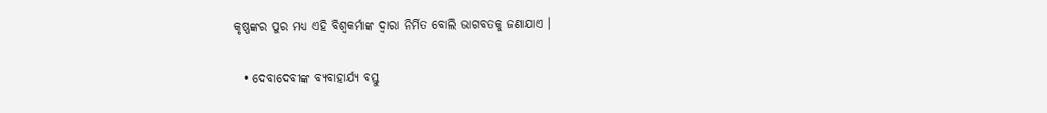କୃଷ୍ଣଙ୍କର ପୁର ମଧ୍ୟ ଏହି ବିଶ୍ଵକର୍ମାଙ୍କ ଦ୍ଵାରା ନିର୍ମିତ ବୋଲି ଭାଗବତକୁ ଜଣାଯାଏ ।

  • ଦେବାଦେବୀଙ୍କ ବ୍ୟବାହାର୍ଯ୍ୟ ବସ୍ତୁ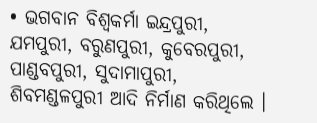• ଭଗବାନ ବିଶ୍ଵକର୍ମା ଇନ୍ଦ୍ରପୁରୀ, ଯମପୁରୀ, ବରୁଣପୁରୀ, କୁବେରପୁରୀ, ପାଣ୍ଡବପୁରୀ, ସୁଦାମାପୁରୀ, ଶିବମଣ୍ଡଳପୁରୀ ଆଦି ନିର୍ମାଣ କରିଥିଲେ ।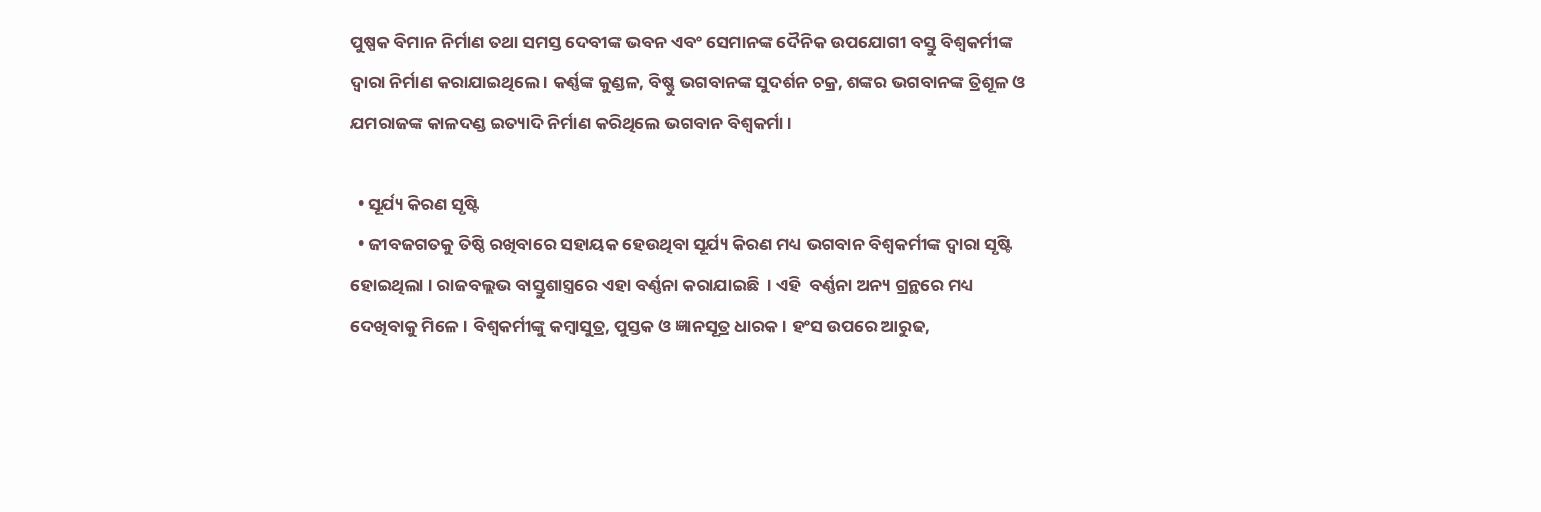ପୁଷ୍ପକ ବିମାନ ନିର୍ମାଣ ତଥା ସମସ୍ତ ଦେବୀଙ୍କ ଭବନ ଏବଂ ସେମାନଙ୍କ ଦୈନିକ ଉପଯୋଗୀ ବସ୍ତୁ ବିଶ୍ଵକର୍ମୀଙ୍କ ଦ୍ଵାରା ନିର୍ମାଣ କରାଯାଇଥିଲେ । କର୍ଣ୍ଣଙ୍କ କୁଣ୍ଡଳ, ବିଷ୍ଣୁ ଭଗବାନଙ୍କ ସୁଦର୍ଶନ ଚକ୍ର, ଶଙ୍କର ଭଗବାନଙ୍କ ତ୍ରିଶୂଳ ଓ ଯମରାଜଙ୍କ କାଳଦଣ୍ଡ ଇତ୍ୟାଦି ନିର୍ମାଣ କରିଥିଲେ ଭଗବାନ ବିଶ୍ଵକର୍ମା ।

  • ସୂର୍ଯ୍ୟ କିରଣ ସୃଷ୍ଟି
  • ଜୀବଜଗତକୁ ତିଷ୍ଠି ରଖିବାରେ ସହାୟକ ହେଉଥିବା ସୂର୍ଯ୍ୟ କିରଣ ମଧ୍ୟ ଭଗବାନ ବିଶ୍ଵକର୍ମୀଙ୍କ ଦ୍ଵାରା ସୃଷ୍ଟି ହୋଇଥିଲା । ରାଜବଲ୍ଲଭ ବାସ୍ତୁଶାସ୍ତ୍ରରେ ଏହା ବର୍ଣ୍ଣନା କରାଯାଇଛି  । ଏହି  ବର୍ଣ୍ଣନା ଅନ୍ୟ ଗ୍ରନ୍ଥରେ ମଧ୍ୟ ଦେଖିବାକୁ ମିଳେ । ବିଶ୍ଵକର୍ମୀଙ୍କୁ କମ୍ବାସୁତ୍ର, ପୁସ୍ତକ ଓ ଜ୍ଞାନସୂତ୍ର ଧାରକ । ହଂସ ଉପରେ ଆରୁଢ,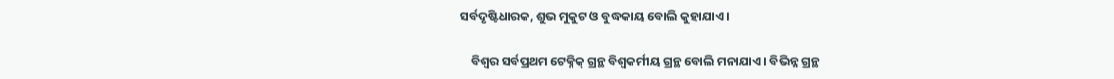ସର୍ବଦୃଷ୍ଟିଧାରକ, ଶୁଭ ମୁକୁଟ ଓ ବୁଦ୍ଧକାୟ ବୋଲି କୁହାଯାଏ ।

    ବିଶ୍ଵର ସର୍ବପ୍ରଥମ ଟେକ୍ନିକ୍ ଗ୍ରନ୍ଥ ବିଶ୍ଵକର୍ମୀୟ ଗ୍ରନ୍ଥ ବୋଲି ମନାଯାଏ । ବିଭିନ୍ନ ଗ୍ରନ୍ଥ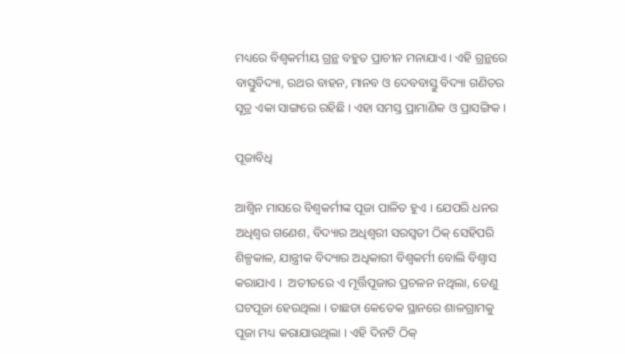ମଧ୍ୟରେ ବିଶ୍ଵକର୍ମୀୟ ଗ୍ରନ୍ଥ ବହୁତ ପ୍ରାଚୀନ ମନାଯାଏ । ଏହି ଗ୍ରନ୍ଥରେ ବାସ୍ତୁବିଦ୍ୟା, ରଥର ବାହନ, ମାନବ ଓ ଦେବବାସ୍ତୁ ବିଦ୍ୟା ଗଣିତର ସୂତ୍ର ଏକା ସାଙ୍ଗରେ ରହିଛି । ଏହା ସମସ୍ତ ପ୍ରାମାଣିକ ଓ ପ୍ରାସଙ୍ଗିକ ।

ପୂଜାବିଧି

ଆଶ୍ଵିନ ମାସରେ ବିଶ୍ଵକର୍ମୀଙ୍କ ପୂଜା ପାଳିତ ହୁଏ । ଯେପରି ଧନର ଅଧିଶ୍ଵର ଗଣେଶ, ବିଦ୍ୟାର ଅଧିଶ୍ଵରୀ ସରସ୍ଵତୀ ଠିକ୍ ସେହିପରି ଶିଳ୍ପକାଳ, ଯାନ୍ତ୍ରୀକ ବିଦ୍ୟାର ଅଧିକାରୀ ବିଶ୍ଵକର୍ମୀ ବୋଲି ବିଶ୍ଵାସ କରାଯାଏ ।  ଅତୀତରେ ଏ ମୂର୍ତ୍ତିପୂଜାର ପ୍ରଚଳନ ନଥିଲା, ତେଣୁ ଘଟପୂଜା ହେଉଥିଲା । ତାଛଡା କେତେକ ସ୍ଥାନରେ ଶାଳଗ୍ରାମକୁ ପୂଜା ମଧ୍ୟ କରାଯାଉଥିଲା । ଏହି ଦିନଟି ଠିକ୍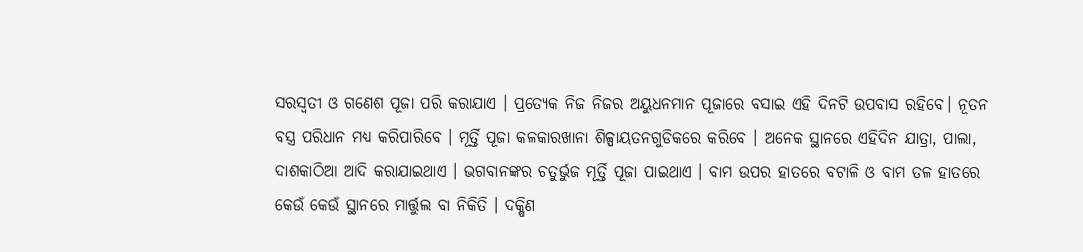ସରସ୍ଵତୀ ଓ ଗଣେଶ ପୂଜା ପରି କରାଯାଏ । ପ୍ରତ୍ୟେକ ନିଜ ନିଜର ଅୟୁଧନମାନ ପୂଜାରେ ବସାଇ ଏହି ଦିନଟି ଉପବାସ ରହିବେ। ନୂତନ ବସ୍ତ୍ର ପରିଧାନ ମଧ୍ୟ କରିପାରିବେ । ମୂର୍ତ୍ତି ପୂଜା କଳକାରଖାନା ଶିଳ୍ପାୟତନଗୁଡିକରେ କରିବେ । ଅନେକ ସ୍ଥାନରେ ଏହିଦିନ ଯାତ୍ରା, ପାଲା, ଦାଶକାଠିଆ ଆଦି କରାଯାଇଥାଏ । ଭଗବାନଙ୍କର ଚତୁର୍ଭୁଜ ମୂର୍ତ୍ତି ପୂଜା ପାଇଥାଏ । ବାମ ଉପର ହାତରେ ବଟାଳି ଓ ବାମ ତଳ ହାତରେ କେଉଁ କେଉଁ ସ୍ଥାନରେ ମାର୍ତ୍ତୁଲ ବା ନିକିତି । ଦକ୍ଷିଣ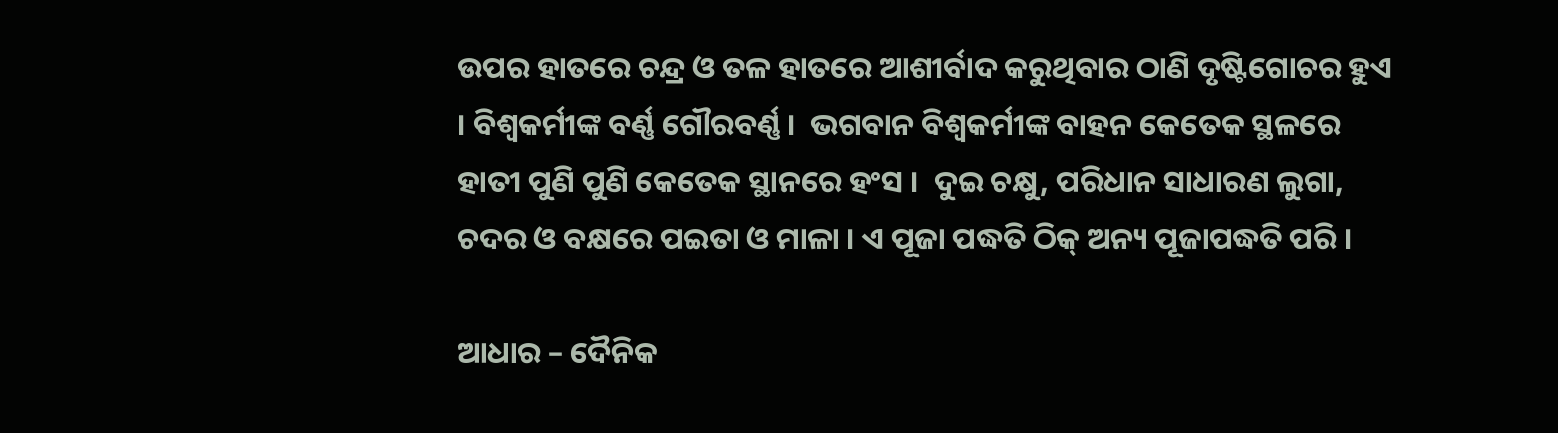ଉପର ହାତରେ ଚନ୍ଦ୍ର ଓ ତଳ ହାତରେ ଆଶୀର୍ବାଦ କରୁଥିବାର ଠାଣି ଦୃଷ୍ଟିଗୋଚର ହୁଏ । ବିଶ୍ଵକର୍ମୀଙ୍କ ବର୍ଣ୍ଣ ଗୌରବର୍ଣ୍ଣ ।  ଭଗବାନ ବିଶ୍ଵକର୍ମୀଙ୍କ ବାହନ କେତେକ ସ୍ଥଳରେ ହାତୀ ପୁଣି ପୁଣି କେତେକ ସ୍ଥାନରେ ହଂସ ।  ଦୁଇ ଚକ୍ଷୁ, ପରିଧାନ ସାଧାରଣ ଲୁଗା, ଚଦର ଓ ବକ୍ଷରେ ପଇତା ଓ ମାଳା । ଏ ପୂଜା ପଦ୍ଧତି ଠିକ୍ ଅନ୍ୟ ପୂଜାପଦ୍ଧତି ପରି ।

ଆଧାର – ଦୈନିକ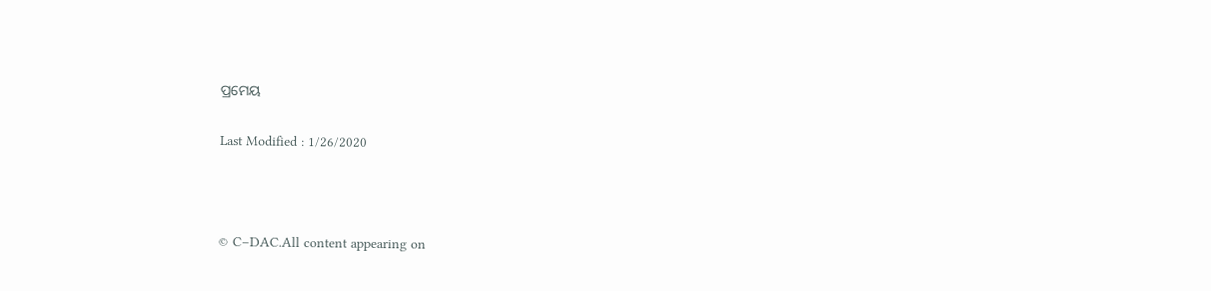ପ୍ରମେୟ

Last Modified : 1/26/2020



© C–DAC.All content appearing on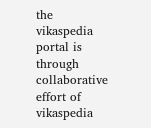the vikaspedia portal is through collaborative effort of vikaspedia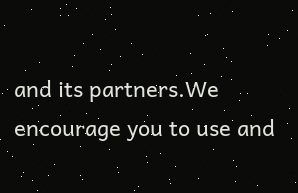and its partners.We encourage you to use and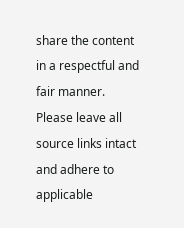share the content in a respectful and fair manner. Please leave all source links intact and adhere to applicable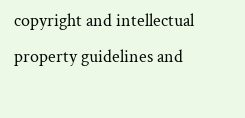copyright and intellectual property guidelines and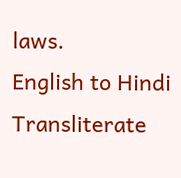laws.
English to Hindi Transliterate